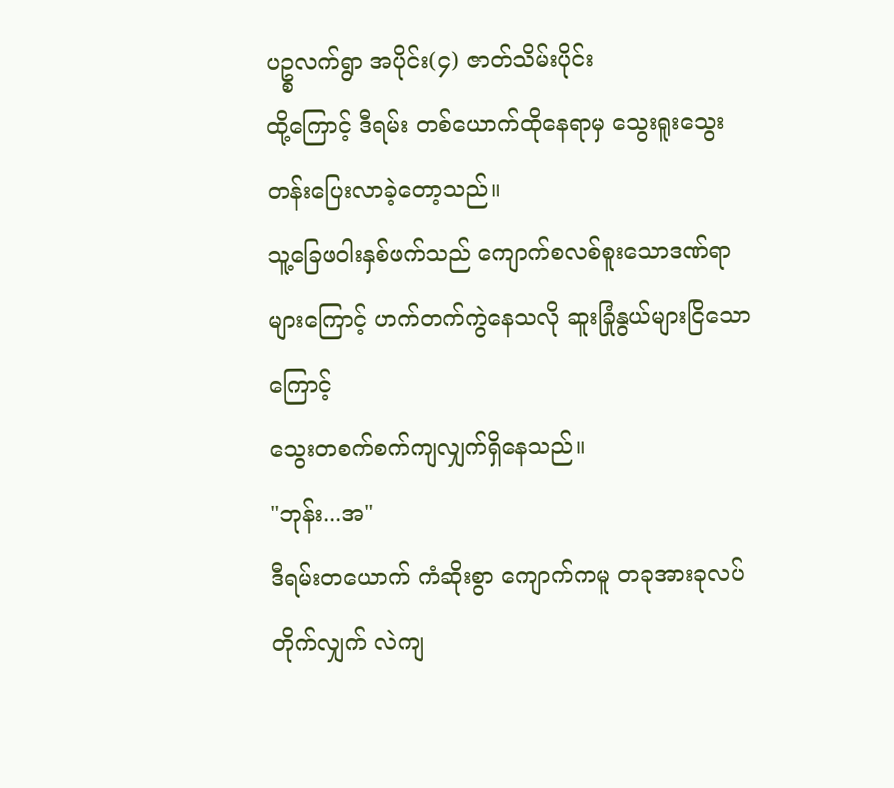ပဥ္စလက်ရွာ အပိုင်း(၄) ဇာတ်သိမ်းပိုင်း
ထို့ကြောင့် ဒီရမ်း တစ်ယောက်ထိုနေရာမှ သွေးရူးသွေးတန်းပြေးလာခဲ့တော့သည်။
သူ့ခြေဖဝါးနှစ်ဖက်သည် ကျောက်စလစ်စူးသောဒဏ်ရာများကြောင့် ဟက်တက်ကွဲနေသလို ဆူးခြုံနွယ်များငြိသောကြောင့်
သွေးတစက်စက်ကျလျှက်ရှိနေသည်။
"ဘုန်း...အ"
ဒီရမ်းတယောက် ကံဆိုးစွာ ကျောက်ကမူ တခုအားခုလပ်တိုက်လျှက် လဲကျ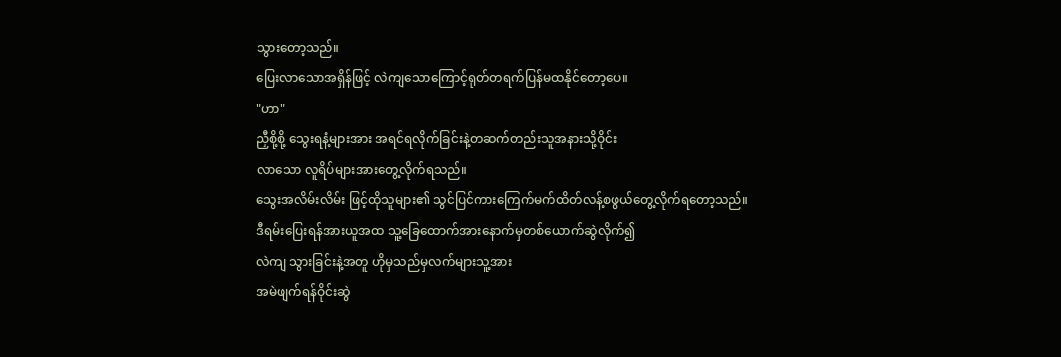သွားတော့သည်။
ပြေးလာသောအရှိန်ဖြင့် လဲကျသောကြောင့်ရုတ်တရက်ပြန်မထနိုင်တော့ပေ။
"ဟာ"
ညှီစို့စို့ သွေးရနံ့များအား အရင်ရလိုက်ခြင်းနဲ့တဆက်တည်းသူအနားသို့ဝိုင်း
လာသော လူရိပ်များအားတွေ့လိုက်ရသည်။
သွေးအလိမ်းလိမ်း ဖြင့်ထိုသူများ၏ သွင်ပြင်ကားကြေက်မက်ထိတ်လန့်စဖွယ်တွေ့လိုက်ရတော့သည်။
ဒီရမ်းပြေးရန်အားယူအထ သူ့ခြေထောက်အားနောက်မှတစ်ယောက်ဆွဲလိုက်၍
လဲကျ သွားခြင်းနဲ့အတူ ဟိုမှသည်မှလက်များသူ့အား
အမဲဖျက်ရန်ဝိုင်းဆွဲ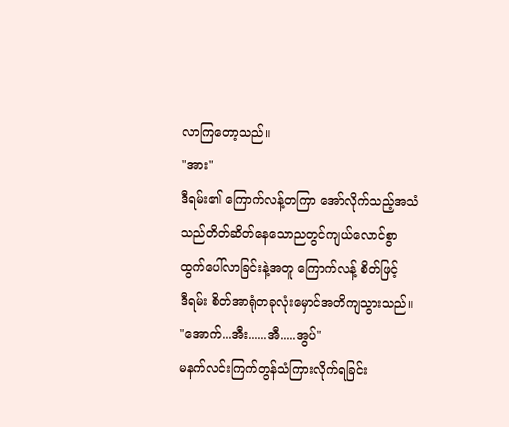လာကြတော့သည်။
"အား"
ဒီရမ်း၏ ကြောက်လန့်တကြာ အော်လိုက်သည့်အသံ
သည်တိတ်ဆိတ်နေသောညတွင်ကျယ်လောင်စွာ
ထွက်ပေါ်လာခြင်းနဲ့အတူ ကြောက်လန့် စိတ်ဖြင့်
ဒီရမ်း စိတ်အာရုံတခုလုံးမှောင်အတိကျသွားသည်။
"အောက်...အီး......အီ.....အွပ်"
မနက်လင်းကြက်တွန်သံကြားလိုက်ရခြင်း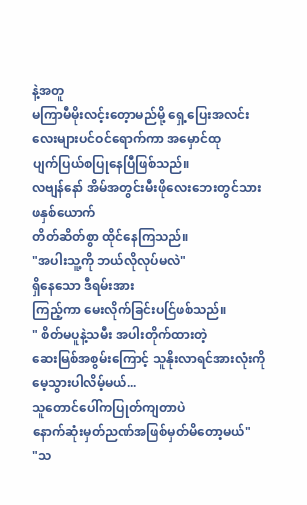နဲ့အတူ
မကြာမီမိုးလင့်းတေ့ာမည်မို့ ရှေ့ပြေးအလင်းလေးများပင်ဝင်ရောက်ကာ အမှောင်ထု
ပျက်ပြယ်စပြုနေပြီဖြစ်သည်။
လဗျန်နော် အိမ်အတွင်းမီးဖိုလေးဘေးတွင်သားဖနှစ်ယောက်
တိတ်ဆိတ်စွာ ထိုင်နေကြသည်။
"အပါးသူ့ကို ဘယ်လိုလုပ်မလဲ"
ရှိနေသော ဒီရမ်းအား
ကြည့်ကာ မေးလိုက်ခြင်းပင်ြဖစ်သည်။
" စိတ်မပူနဲ့သမီး အပါးတိုက်ထားတဲ့
ဆေးမြစ်အစွမ်းကြောင့် သူနိုးလာရင်အားလုံးကို
မေ့သွားပါလိမ့်မယ်...
သူတောင်ပေါ်ကပြုတ်ကျတာပဲ
နောက်ဆုံးမှတ်ညဏ်အဖြစ်မှတ်မိတော့မယ်"
"သ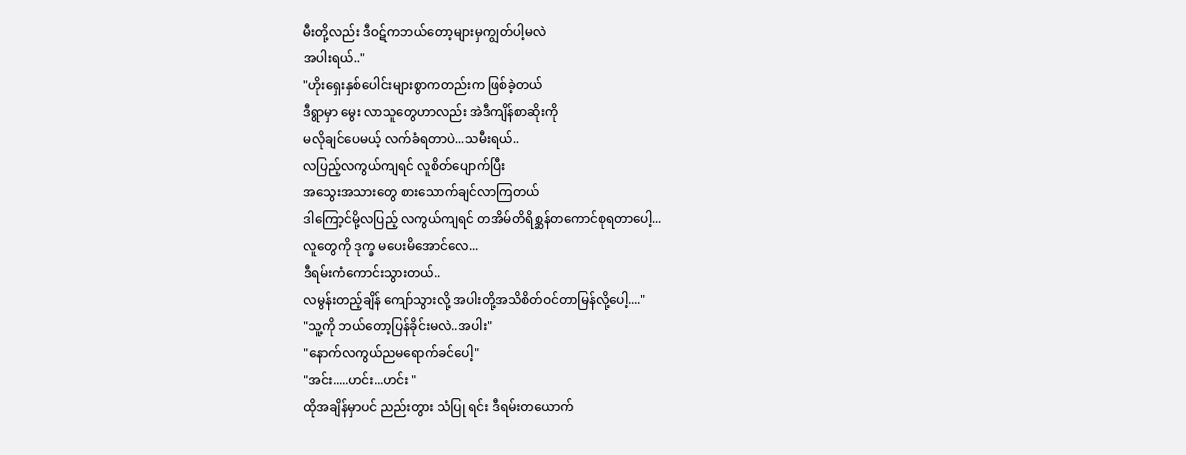မီးတို့လည်း ဒီဝဋ်ကဘယ်တော့များမှကျွတ်ပါ့မလဲ
အပါးရယ်.."
"ဟိုးရှေးနှစ်ပေါင်းများစွာကတည်းက ဖြစ်ခဲ့တယ်
ဒီရွာမှာ မွေး လာသူတွေဟာလည်း အဲဒီကျိန်စာဆိုးကို
မလိုချင်ပေမယ့် လက်ခံရတာပဲ...သမီးရယ်..
လပြည့်လကွယ်ကျရင် လူစိတ်ပျောက်ပြီး
အသွေးအသားတွေ စားသောက်ချင်လာကြတယ်
ဒါကြော့င်မို့လပြည့် လကွယ်ကျရင် တအိမ်တိရိစ္ဆန်တကောင်စုရတာပေါ့...
လူတွေကို ဒုက္ခ မပေးမိအောင်လေ...
ဒီရမ်းကံကောင်းသွားတယ်..
လမွန်းတည့်ချိန် ကျော်သွားလို့ အပါးတို့အသိစိတ်ဝင်တာမြန်လို့ပေါ့...."
"သူ့ကို ဘယ်တော့ပြန်ခိုင်းမလဲ..အပါး"
"နောက်လကွယ်ညမရောက်ခင်ပေါ့"
"အင်း.....ဟင်း...ဟင်း "
ထိုအချိန်မှာပင် ညည်းတွား သံပြု ရင်း ဒီရမ်းတယောက်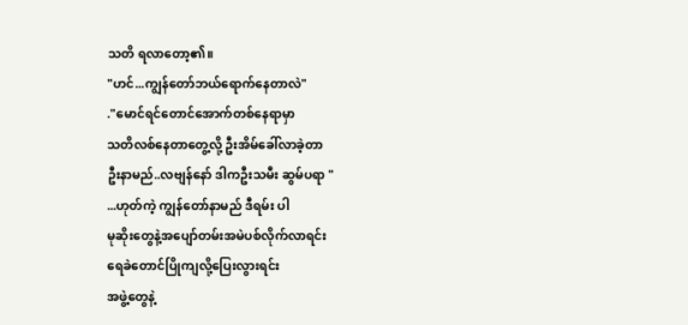သတိ ရလာတော့၏။
"ဟင်...ကျွန်တော်ဘယ်ရောက်နေတာလဲ"
."မောင်ရင်တောင်အောက်တစ်နေရာမှာ
သတိလစ်နေတာတွေ့လို့ ဦးအိမ်ခေါ်လာခဲ့တာ
ဦးနာမည်..လဗျန်နော် ဒါကဦးသမီး ဆွမ်ပရာ "
...ဟုတ်ကဲ့ ကျွန်တော်နာမည် ဒီရမ်း ပါ
မုဆိုးတွေနဲ့အပျော်တမ်းအမဲပစ်လိုက်လာရင်း
ရေခဲတောင်ပြိုကျလို့ပြေးလွားရင်း
အဖွဲ့တွေနဲ့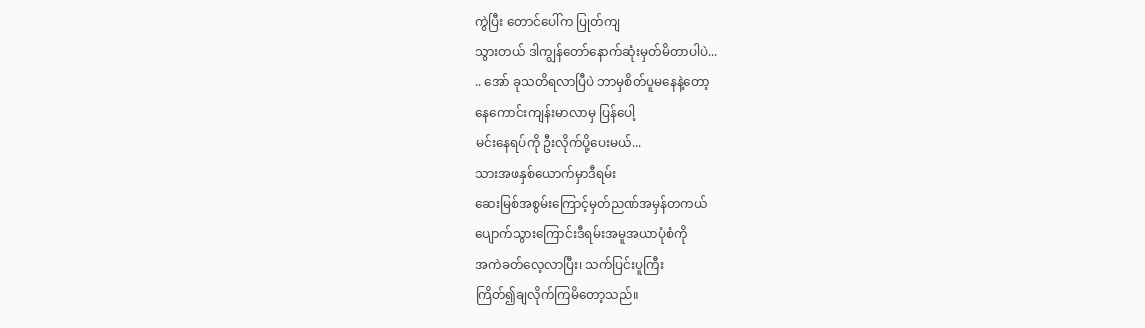ကွဲပြီး တောင်ပေါ်က ပြုတ်ကျ
သွားတယ် ဒါကျွန်တော်နောက်ဆုံးမှတ်မိတာပါပဲ...
.. အော် ခုသတိရလာပြီပဲ ဘာမှစိတ်ပူမနေနဲ့တော့
နေကောင်းကျန်းမာလာမှ ပြန်ပေါ့
မင်းနေရပ်ကို ဦးလိုက်ပို့ပေးမယ်...
သားအဖနှစ်ယောက်မှာဒီရမ်း
ဆေးမြစ်အစွမ်းကြောင့်မှတ်ညဏ်အမှန်တကယ်
ပျောက်သွားကြောင်းဒီရမ်းအမူအယာပုံစံကို
အကဲခတ်လေ့လာပြီး၊ သက်ပြင်းပူကြီး
ကြိတ်၍ချလိုက်ကြမိတော့သည်။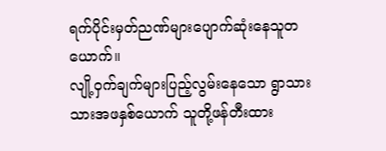ရက်ပိုင်းမှတ်ညဏ်များပျောက်ဆုံးနေသူတယောက်။
လျို့ဝှက်ချက်များပြည့်လွမ်းနေသော ရွာသား သားအဖနှစ်ယောက် သူတို့ဖန်တီးထား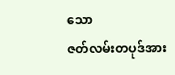သော
ဇတ်လမ်းတပုဒ်အား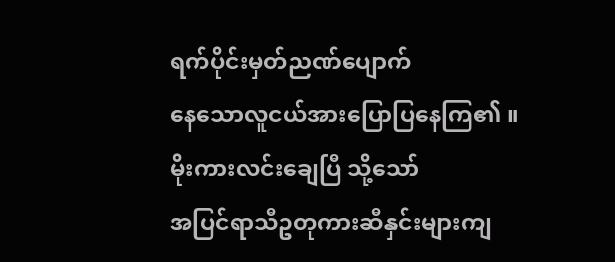ရက်ပိုင်းမှတ်ညဏ်ပျောက်
နေသောလူငယ်အားပြောပြနေကြ၏ ။
မိုးကားလင်းချေပြီ သို့သော်
အပြင်ရာသီဥတုကားဆီနှင်းများကျ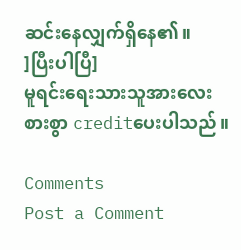ဆင်းနေလျှက်ရှိနေ၏။
]ပြီးပါပြီ]
မူရင်းရေးသားသူအားလေးစားစွာ creditပေးပါသည်။

Comments
Post a Comment